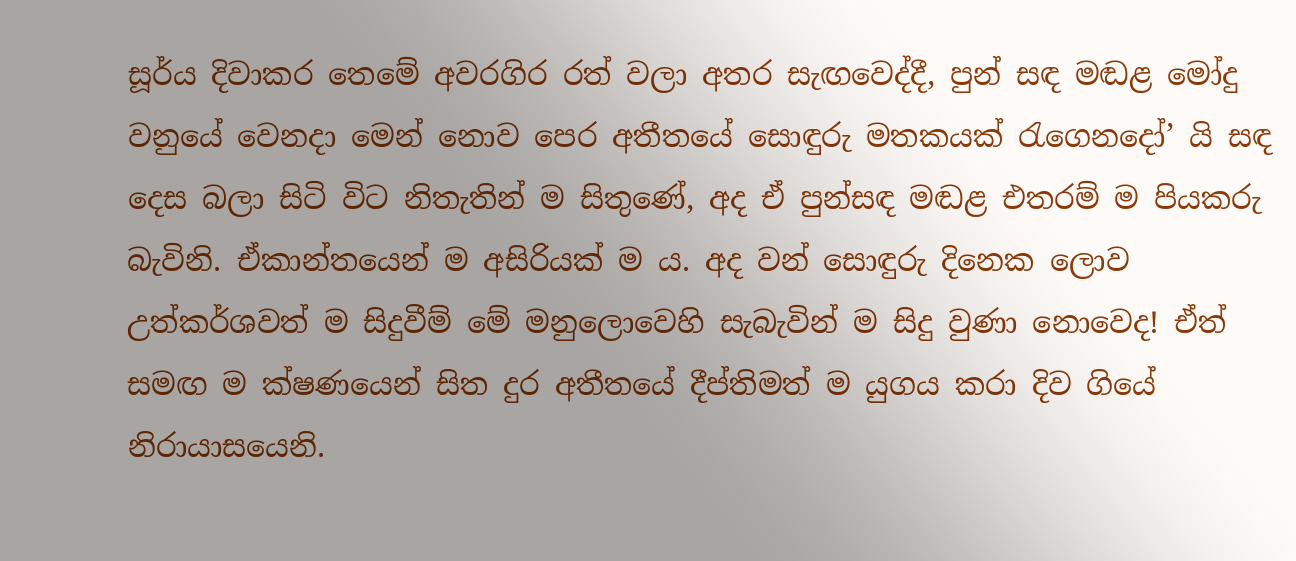සූර්ය දිවාකර තෙමේ අවරගිර රත් වලා අතර සැඟවෙද්දී, පුන් සඳ මඬළ මෝදු වනුයේ වෙනදා මෙන් නොව පෙර අතීතයේ සොඳුරු මතකයක් රැගෙනදෝ’ යි සඳ දෙස බලා සිටි විට නිතැතින් ම සිතුණේ, අද ඒ පුන්සඳ මඬළ එතරම් ම පියකරු බැවිනි. ඒකාන්තයෙන් ම අසිරියක් ම ය. අද වන් සොඳුරු දිනෙක ලොව උත්කර්ශවත් ම සිදුවීම් මේ මනුලොවෙහි සැබැවින් ම සිදු වුණා නොවෙද! ඒත් සමඟ ම ක්ෂණයෙන් සිත දුර අතීතයේ දීප්තිමත් ම යුගය කරා දිව ගියේ නිරායාසයෙනි.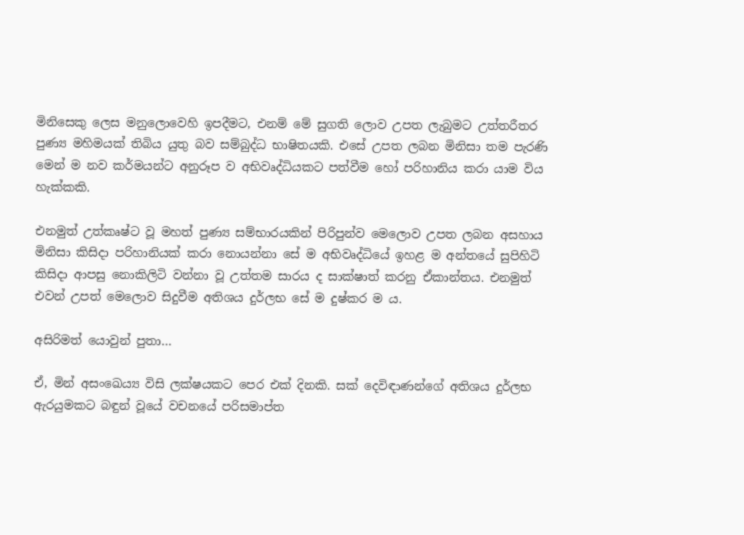මිනිසෙකු ලෙස මනුලොවෙහි ඉපදීමට, එනම් මේ සුගති ලොව උපත ලැබුමට උත්තරීතර පුණ්‍ය මහිමයක් තිබිය යුතු බව සම්බුද්ධ භාෂිතයකි. එසේ උපත ලබන මිනිසා තම පැරණි මෙන් ම නව කර්මයන්ට අනුරූප ව අභිවෘද්ධියකට පත්වීම හෝ පරිහානිය කරා යාම විය හැක්කකි.

එනමුත් උත්කෘෂ්ට වූ මහත් පුණ්‍ය සම්භාරයකින් පිරිපුන්ව මෙලොව උපත ලබන අසහාය මිනිසා කිසිදා පරිහානියක් කරා නොයන්නා සේ ම අභිවෘද්ධියේ ඉහළ ම අන්තයේ සුපිහිටි කිසිදා ආපසු නොකිලිටි වන්නා වූ උත්තම සාරය ද සාක්ෂාත් කරනු ඒකාන්තය. එනමුත් එවන් උපත් මෙලොව සිදුවීම අතිශය දුර්ලභ සේ ම දුෂ්කර ම ය.

අසිරිමත් යොවුන් පුතා…

ඒ, මින් අසංඛෙය්‍ය විසි ලක්ෂයකට පෙර එක් දිනකි. සක් දෙවිඳාණන්ගේ අතිශය දුර්ලභ ඇරයුමකට බඳුන් වූයේ වචනයේ පරිසමාප්ත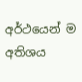අර්ථයෙන් ම අතිශය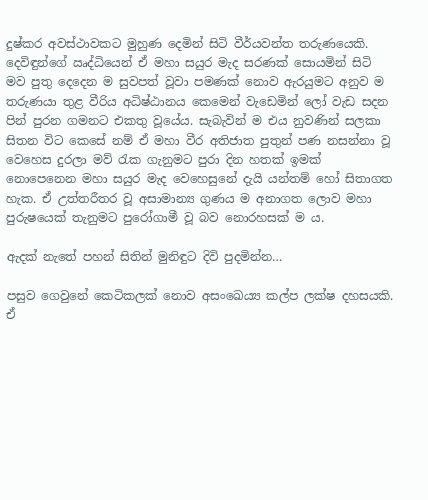දුෂ්කර අවස්ථාවකට මුහුණ දෙමින් සිටි වීර්යවන්ත තරුණයෙකි. දෙවිඳුන්ගේ ඍද්ධියෙන් ඒ මහා සයුර මැද සරණක් සොයමින් සිටි මව පුතු දෙදෙන ම සුවපත් වූවා පමණක් නොව ඇරයුමට අනුව ම තරුණයා තුළ වීරිය අධිෂ්ඨානය කෙමෙන් වැඩෙමින් ලෝ වැඩ සදන පින් පුරන ගමනට එකතු වූයේය. සැබැවින් ම එය නුවණින් සලකා සිතන විට කෙසේ නම් ඒ මහා වීර අතිජාත පුතුන් පණ නසන්නා වූ වෙහෙස දුරලා මව් රැක ගැනුමට පුරා දින හතක් ඉමක් නොපෙනෙන මහා සයුර මැද වෙහෙසුනේ දැයි යන්තම් හෝ සිතාගත හැක. ඒ උත්තරීතර වූ අසාමාන්‍ය ගුණය ම අනාගත ලොව මහා පුරුෂයෙක් තැනුමට පුරෝගාමී වූ බව නොරහසක් ම ය.

ඇදක් නැතේ පහන් සිතින් මුනිඳුට දිවි පුදමින්න…

පසුව ගෙවුනේ කෙටිකලක් නොව අසංඛෙය්‍ය කල්ප ලක්ෂ දහසයකි. ඒ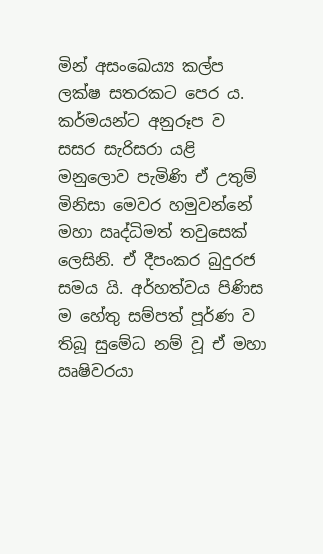මින් අසංඛෙය්‍ය කල්ප ලක්ෂ සතරකට පෙර ය. කර්මයන්ට අනුරූප ව සසර සැරිසරා යළි මනුලොව පැමිණි ඒ උතුම් මිනිසා මෙවර හමුවන්නේ මහා ඍද්ධිමත් තවුසෙක් ලෙසිනි. ඒ දීපංකර බුදුරජ සමය යි. අර්හත්වය පිණිස ම හේතු සම්පත් පූර්ණ ව තිබූ සුමේධ නම් වූ ඒ මහා ඍෂිවරයා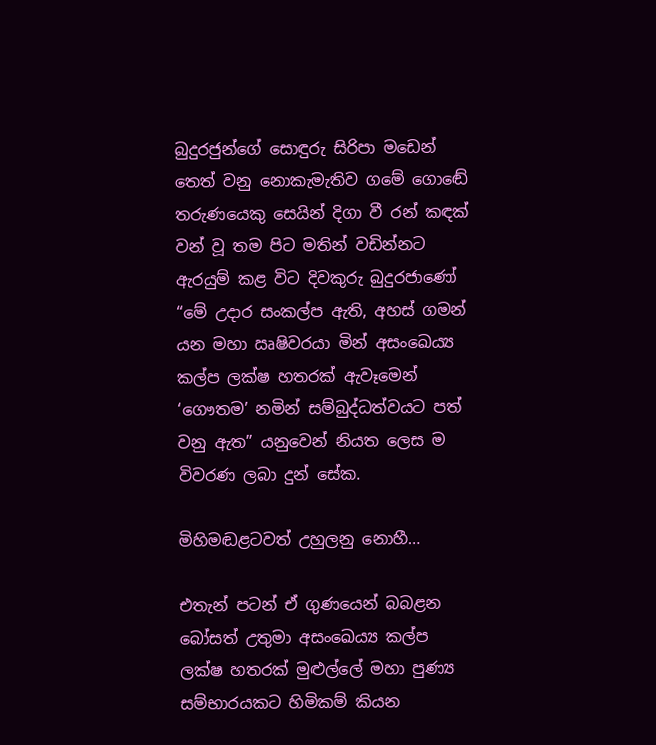බුදුරජුන්ගේ සොඳුරු සිරිපා මඩෙන් තෙත් වනු නොකැමැතිව ගමේ ගොඬේ තරුණයෙකු සෙයින් දිගා වී රන් කඳක් වන් වූ තම පිට මතින් වඩින්නට ඇරයුම් කළ විට දිවකුරු බුදුරජාණෝ “මේ උදාර සංකල්ප ඇති, අහස් ගමන් යන මහා ඍෂිවරයා මින් අසංඛෙය්‍ය කල්ප ලක්ෂ හතරක් ඇවෑමෙන් ‘ගෞතම’ නමින් සම්බුද්ධත්වයට පත් වනු ඇත” යනුවෙන් නියත ලෙස ම විවරණ ලබා දුන් සේක.

මිහිමඬළටවත් උහුලනු නොහී…

එතැන් පටන් ඒ ගුණයෙන් බබළන බෝසත් උතුමා අසංඛෙය්‍ය කල්ප ලක්ෂ හතරක් මුළුල්ලේ මහා පුණ්‍ය සම්භාරයකට හිමිකම් කියන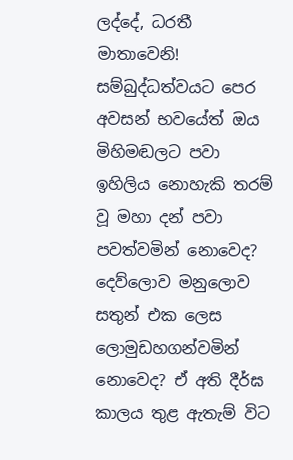ලද්දේ, ධරතී මාතාවෙනි! සම්බුද්ධත්වයට පෙර අවසන් භවයේත් ඔය මිහිමඬලට පවා ඉහිලිය නොහැකි තරම් වූ මහා දන් පවා පවත්වමින් නොවෙද? දෙව්ලොව මනුලොව සතුන් එක ලෙස ලොමුඩහගන්වමින් නොවෙද? ඒ අති දීර්ඝ කාලය තුළ ඇතැම් විට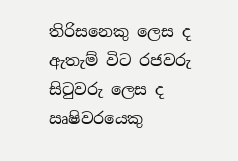තිරිසනෙකු ලෙස ද ඇතැම් විට රජවරු සිටුවරු ලෙස ද ඍෂිවරයෙකු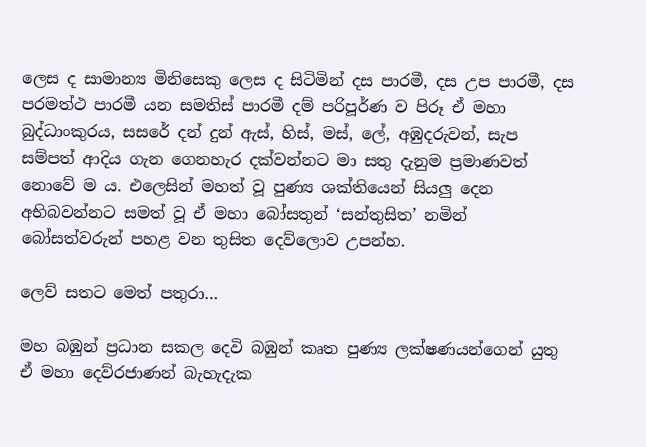ලෙස ද සාමාන්‍ය මිනිසෙකු ලෙස ද සිටිමින් දස පාරමී, දස උප පාරමී, දස පරමත්ථ පාරමී යන සමතිස් පාරමී දම් පරිපූර්ණ ව පිරූ ඒ මහා බුද්ධාංකුරය, සසරේ දන් දුන් ඇස්, හිස්, මස්, ලේ, අඹුදරුවන්, සැප සම්පත් ආදිය ගැන ගෙනහැර දක්වන්නට මා සතු දැනුම ප්‍රමාණවත් නොවේ ම ය. එලෙසින් මහත් වූ පුණ්‍ය ශක්තියෙන් සියලු දෙන අභිබවන්නට සමත් වූ ඒ මහා බෝසතුන් ‘සන්තුසිත’ නමින් බෝසත්වරුන් පහළ වන තුසිත දෙව්ලොව උපන්හ.

ලෙව් සතට මෙත් පතුරා…

මහ බඹුන් ප්‍රධාන සකල දෙවි බඹුන් කෘත පුණ්‍ය ලක්ෂණයන්ගෙන් යුතු ඒ මහා දෙව්රජාණන් බැහැදැක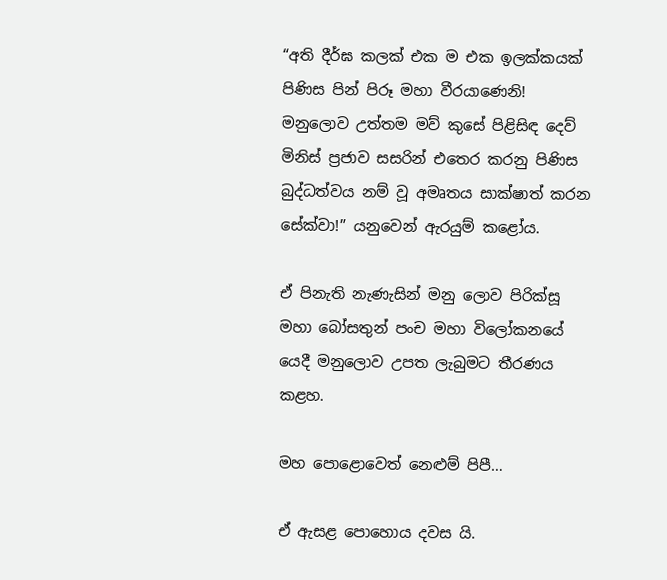“අති දීර්ඝ කලක් එක ම එක ඉලක්කයක් පිණිස පින් පිරූ මහා වීරයාණෙනි! මනුලොව උත්තම මව් කුසේ පිළිසිඳ දෙව් මිනිස් ප්‍රජාව සසරින් එතෙර කරනු පිණිස බුද්ධත්වය නම් වූ අමෘතය සාක්ෂාත් කරන සේක්වා!” යනුවෙන් ඇරයුම් කළෝය.

ඒ පිනැති නැණැසින් මනු ලොව පිරික්සූ මහා බෝසතුන් පංච මහා විලෝකනයේ යෙදී මනුලොව උපත ලැබුමට තීරණය කළහ.

මහ පොළොවෙත් නෙළුම් පිපී…

ඒ ඇසළ පොහොය දවස යි.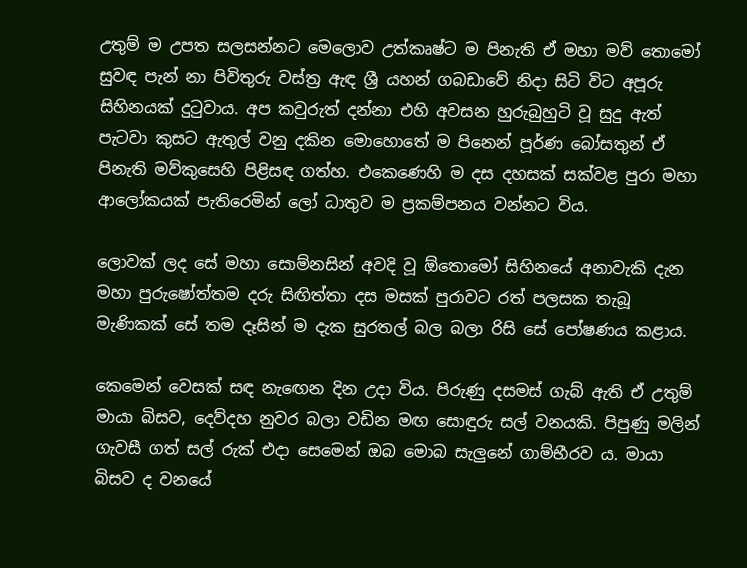උතුම් ම උපත සලසන්නට මෙලොව උත්කෘෂ්ට ම පිනැති ඒ මහා මව් තොමෝ සුවඳ පැන් නා පිවිතුරු වස්ත්‍ර ඇඳ ශ්‍රී යහන් ගබඩාවේ නිදා සිටි විට අපූරු සිහිනයක් දුටුවාය. අප කවුරුත් දන්නා එහි අවසන හුරුබුහුටි වූ සුදු ඇත් පැටවා කුසට ඇතුල් වනු දකින මොහොතේ ම පිනෙන් පූර්ණ බෝසතුන් ඒ පිනැති මව්කුසෙහි පිළිසඳ ගත්හ. එකෙණෙහි ම දස දහසක් සක්වළ පුරා මහා ආලෝකයක් පැතිරෙමින් ලෝ ධාතුව ම ප්‍රකම්පනය වන්නට විය.

ලොවක් ලද සේ මහා සොම්නසින් අවදි වූ ඕතොමෝ සිහිනයේ අනාවැකි දැන මහා පුරුෂෝත්තම දරු සිඟිත්තා දස මසක් පුරාවට රත් පලසක තැබූ මැණිකක් සේ තම දෑසින් ම දැක සුරතල් බල බලා රිසි සේ පෝෂණය කළාය.

කෙමෙන් වෙසක් සඳ නැඟෙන දින උදා විය. පිරුණු දසමස් ගැබ් ඇති ඒ උතුම් මායා බිසව, දෙව්දහ නුවර බලා වඩින මඟ සොඳුරු සල් වනයකි. පිපුණු මලින් ගැවසී ගත් සල් රුක් එදා සෙමෙන් ඔබ මොබ සැලුනේ ගාම්භීරව ය. මායා බිසව ද වනයේ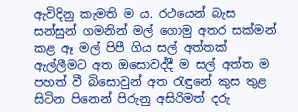ඇවිදිනු කැමති ම ය. රථයෙන් බැස සන්සුන් ගමනින් මල් ගොමු අතර සක්මන් කළ ඈ මල් පිපී ගිය සල් අත්තක් ඇල්ලීමට අත ඔසොවද්දී ම සල් අත්ත ම පහත් වී බිසොවුන් අත රැඳුනේ කුස තුළ සිටින පිනෙන් පිරුනු අසිරිමත් දරු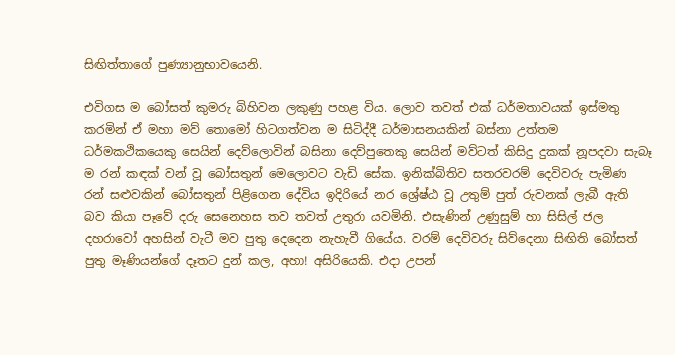සිඟිත්තාගේ පුණ්‍යානුභාවයෙනි.

එවිගස ම බෝසත් කුමරු බිහිවන ලකුණු පහළ විය. ලොව තවත් එක් ධර්මතාවයක් ඉස්මතු කරමින් ඒ මහා මව් තොමෝ හිටගත්වන ම සිටිද්දී ධර්මාසනයකින් බස්නා උත්තම ධර්මකථිකයෙකු සෙයින් දෙව්ලොවින් බසිනා දෙව්පුතෙකු සෙයින් මව්ටත් කිසිදු දුකක් නූපදවා සැබෑ ම රන් කඳක් වන් වූ බෝසතුන් මෙලොවට වැඩි සේක. ඉනික්බිතිව සතරවරම් දෙවිවරු පැමිණ රන් සළුවකින් බෝසතුන් පිළිගෙන දේවිය ඉදිරියේ නර ශ්‍රේෂ්ඨ වූ උතුම් පුත් රුවනක් ලැබී ඇති බව කියා පෑවේ දරු සෙනෙහස තව තවත් උතුරා යවමිනි. එසැණින් උණුසුම් හා සිසිල් ජල දහරාවෝ අහසින් වැටී මව පුතු දෙදෙන නැහැවී ගියේය. වරම් දෙවිවරු සිව්දෙනා සිඟිති බෝසත් පුතු මෑණියන්ගේ දෑතට දුන් කල, අහා! අසිරියෙකි. එදා උපන්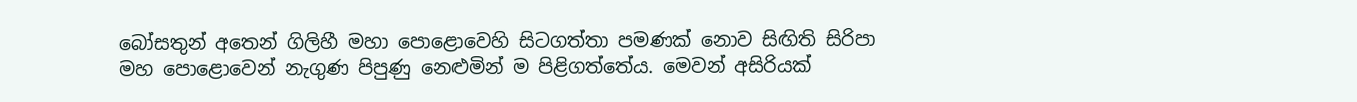බෝසතුන් අතෙන් ගිලිහී මහා පොළොවෙහි සිටගත්තා පමණක් නොව සිඟිති සිරිපා මහ පොළොවෙන් නැගුණ පිපුණු නෙළුමින් ම පිළිගත්තේය. මෙවන් අසිරියක්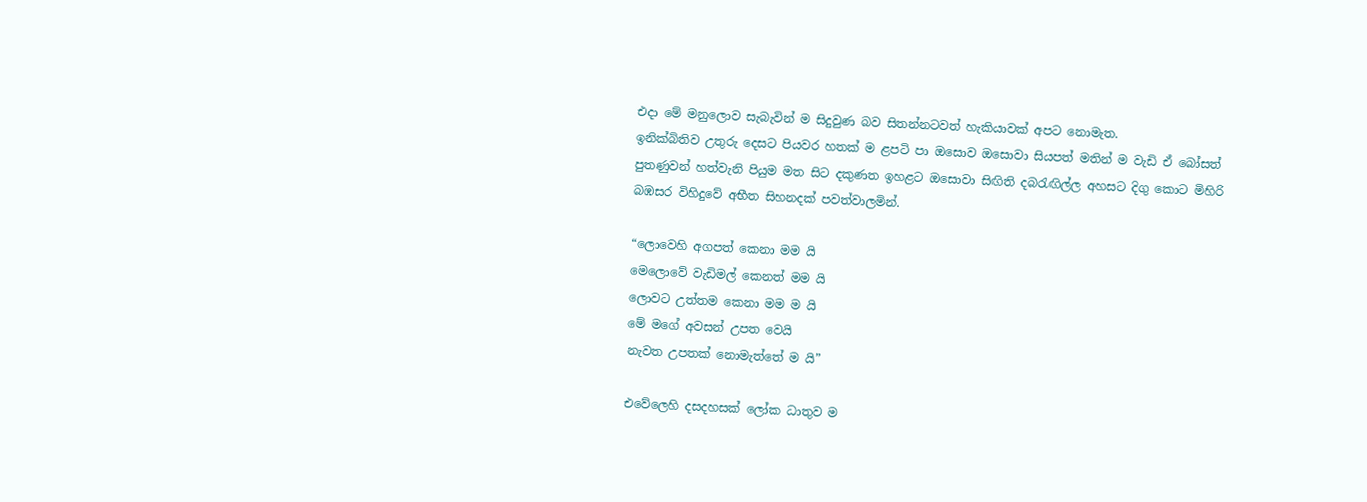එදා මේ මනුලොව සැබැවින් ම සිදුවුණ බව සිතන්නටවත් හැකියාවක් අපට නොමැත.
ඉනික්බිතිව උතුරු දෙසට පියවර හතක් ම ළපටි පා ඔසොව ඔසොවා සියපත් මතින් ම වැඩි ඒ බෝසත් පුතණුවන් හත්වැනි පියුම මත සිට දකුණත ඉහළට ඔසොවා සිඟිති දබරැඟිල්ල අහසට දිගු කොට මිහිරි බඹසර විහිදුවේ අභීත සිහනදක් පවත්වාලමින්.

“ලොවෙහි අගපත් කෙනා මම යි
මෙලොවේ වැඩිමල් කෙනත් මම යි
ලොවට උත්තම කෙනා මම ම යි
මේ මගේ අවසන් උපත වෙයි
නැවත උපතක් නොමැත්තේ ම යි”

එවේලෙහි දසදහසක් ලෝක ධාතුව ම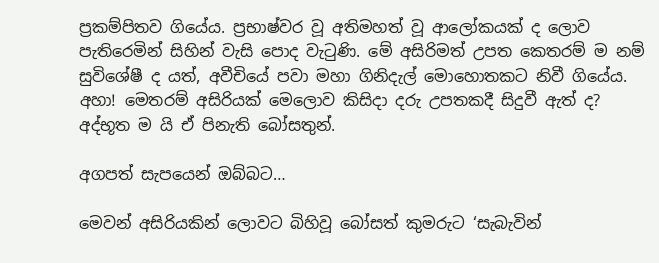ප්‍රකම්පිතව ගියේය. ප්‍රභාෂ්වර වූ අතිමහත් වූ ආලෝකයක් ද ලොව පැතිරෙමින් සිහින් වැසි පොද වැටුණි. මේ අසිරිමත් උපත කෙතරම් ම නම් සුවිශේෂී ද යත්, අවීචියේ පවා මහා ගිනිදැල් මොහොතකට නිවී ගියේය. අහා! මෙතරම් අසිරියක් මෙලොව කිසිදා දරු උපතකදී සිදුවී ඇත් ද? අද්භූත ම යි ඒ පිනැති බෝසතුන්.

අගපත් සැපයෙන් ඔබ්බට…

මෙවන් අසිරියකින් ලොවට බිහිවූ බෝසත් කුමරුට ‘සැබැවින්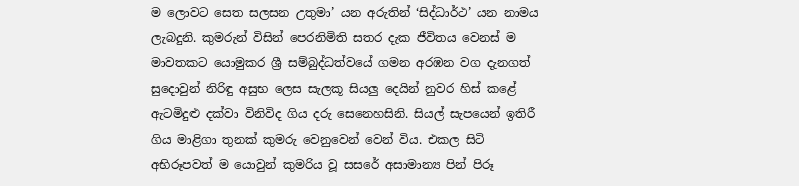ම ලොවට සෙත සලසන උතුමා’ යන අරුතින් ‘සිද්ධාර්ථ’ යන නාමය ලැබදුනි. කුමරුන් විසින් පෙරනිමිති සතර දැක ජීවිතය වෙනස් ම මාවතකට යොමුකර ශ්‍රී සම්බුද්ධත්වයේ ගමන අරඹන වග දැනගත් සුදොවුන් නිරිඳු අසුභ ලෙස සැලකූ සියලු දෙයින් නුවර හිස් කළේ ඇටමිදුළු දක්වා විනිවිද ගිය දරු සෙනෙහසිනි. සියල් සැපයෙන් ඉතිරී ගිය මාළිගා තුනක් කුමරු වෙනුවෙන් වෙන් විය. එකල සිටි අභිරූපවත් ම යොවුන් කුමරිය වූ සසරේ අසාමාන්‍ය පින් පිරූ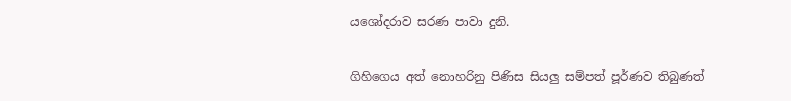යශෝදරාව සරණ පාවා දුනි.

ගිහිගෙය අත් නොහරිනු පිණිස සියලු සම්පත් පූර්ණව තිබුණත්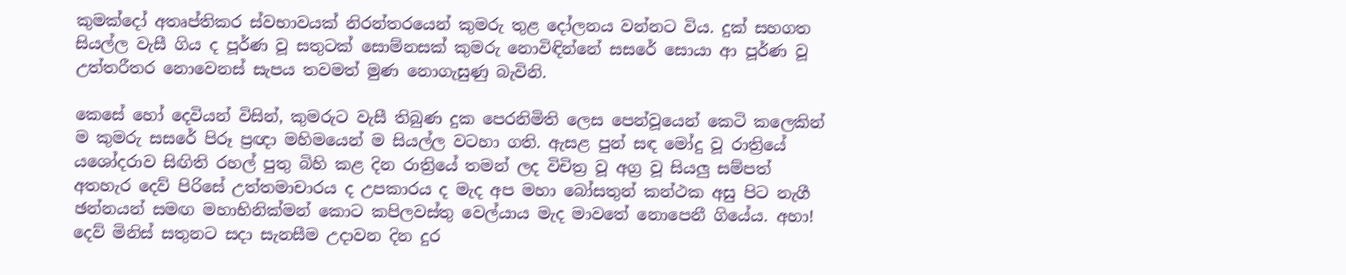කුමක්දෝ අතෘප්තිකර ස්වභාවයක් නිරන්තරයෙන් කුමරු තුළ දෝලනය වන්නට විය. දුක් සහගත සියල්ල වැසී ගිය ද පූර්ණ වූ සතුටක් සොම්නසක් කුමරු නොවිඳින්නේ සසරේ සොයා ආ පූර්ණ වූ උත්තරීතර නොවෙනස් සැපය තවමත් මුණ නොගැසුණු බැවිනි.

කෙසේ හෝ දෙවියන් විසින්, කුමරුට වැසී තිබුණ දුක පෙරනිමිති ලෙස පෙන්වූයෙන් කෙටි කලෙකින් ම කුමරු සසරේ පිරූ ප්‍රඥා මහිමයෙන් ම සියල්ල වටහා ගති. ඇසළ පුන් සඳ මෝදු වූ රාත්‍රියේ යශෝදරාව සිඟිති රහල් පුතු බිහි කළ දින රාත්‍රියේ තමන් ලද විචිත්‍ර වූ අග්‍ර වූ සියලු සම්පත් අතහැර දෙව් පිරිසේ උත්තමාචාරය ද උපකාරය ද මැද අප මහා බෝසතුන් කන්ථක අසු පිට නැගී ඡන්නයන් සමඟ මහාභිනික්මන් කොට කපිලවස්තු වෙල්යාය මැද මාවතේ නොපෙනී ගියේය. අහා! දෙව් මිනිස් සතුනට සදා සැනසීම උදාවන දින දුර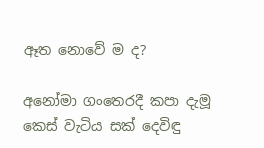ඈත නොවේ ම ද?

අනෝමා ගංතෙරදී කපා දැමූ කෙස් වැටිය සක් දෙවිඳු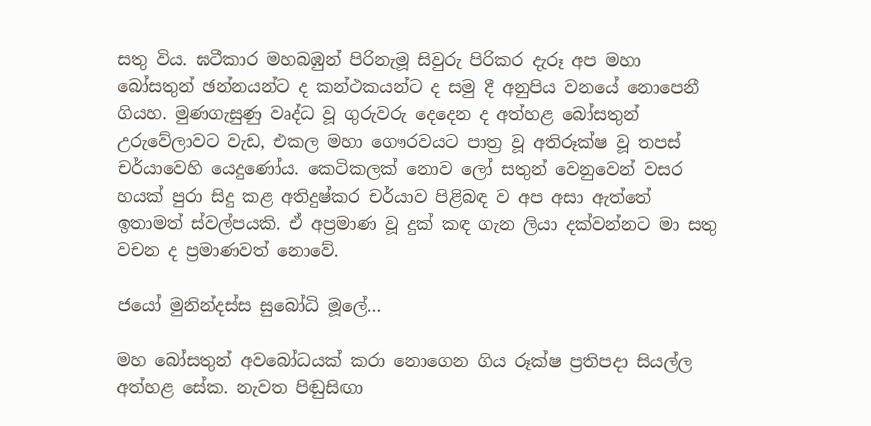සතු විය. ඝටීකාර මහබඹුන් පිරිනැමූ සිවුරු පිරිකර දැරූ අප මහා බෝසතුන් ඡන්නයන්ට ද කන්ථකයන්ට ද සමු දී අනුපිය වනයේ නොපෙනී ගියහ. මුණගැසුණු වෘද්ධ වූ ගුරුවරු දෙදෙන ද අත්හළ බෝසතුන් උරුවේලාවට වැඩ, එකල මහා ගෞරවයට පාත්‍ර වූ අතිරූක්ෂ වූ තපස් චර්යාවෙහි යෙදුණෝය. කෙටිකලක් නොව ලෝ සතුන් වෙනුවෙන් වසර හයක් පුරා සිදු කළ අතිදුෂ්කර චර්යාව පිළිබඳ ව අප අසා ඇත්තේ ඉතාමත් ස්වල්පයකි. ඒ අප්‍රමාණ වූ දුක් කඳ ගැන ලියා දක්වන්නට මා සතු වචන ද ප්‍රමාණවත් නොවේ.

ජයෝ මුනින්දස්ස සුබෝධි මූලේ…

මහ බෝසතුන් අවබෝධයක් කරා නොගෙන ගිය රූක්ෂ ප්‍රතිපදා සියල්ල අත්හළ සේක. නැවත පිඬුසිඟා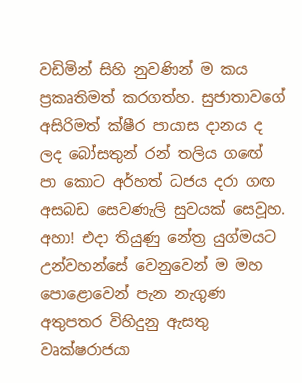වඩිමින් සිහි නුවණින් ම කය ප්‍රකෘතිමත් කරගත්හ. සුජාතාවගේ අසිරිමත් ක්ෂීර පායාස දානය ද ලද බෝසතුන් රන් තලිය ගඟේ පා කොට අර්හත් ධජය දරා ගඟ අසබඩ සෙවණැලි සුවයක් සෙවූහ. අහා! එදා තියුණු නේත්‍ර යුග්මයට උන්වහන්සේ වෙනුවෙන් ම මහ පොළොවෙන් පැන නැගුණ අතුපතර විහිදුනු ඇසතු වෘක්ෂරාජයා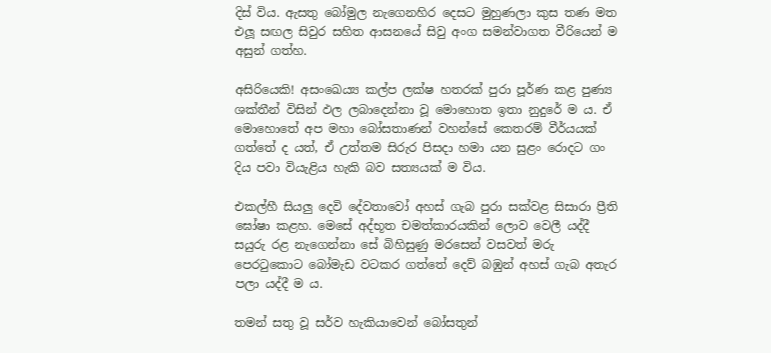දිස් විය. ඇසතු බෝමුල නැගෙනහිර දෙසට මුහුණලා කුස තණ මත එලූ සඟල සිවුර සහිත ආසනයේ සිවු අංග සමන්වාගත වීරියෙන් ම අසුන් ගත්හ.

අසිරියෙකි! අසංඛෙය්‍ය කල්ප ලක්ෂ හතරක් පුරා පූර්ණ කළ පුණ්‍ය ශක්තීන් විසින් ඵල ලබාදෙන්නා වූ මොහොත ඉතා නුදුරේ ම ය. ඒ මොහොතේ අප මහා බෝසතාණන් වහන්සේ කෙතරම් වීර්යයක් ගත්තේ ද යත්, ඒ උත්තම සිරුර පිසදා හමා යන සුළං රොදට ගං දිය පවා වියැළිය හැකි බව සත්‍යයක් ම විය.

එකල්හී සියලු දෙවි දේවතාවෝ අහස් ගැබ පුරා සක්වළ සිසාරා ප්‍රීති ඝෝෂා කළහ. මෙසේ අද්භූත චමත්කාරයකින් ලොව වෙලී යද්දී සයුරු රළ නැගෙන්නා සේ බිහිසුණු මරසෙන් වසවත් මරු පෙරටුකොට බෝමැඩ වටකර ගත්තේ දෙව් බඹුන් අහස් ගැබ අතැර පලා යද්දී ම ය.

තමන් සතු වූ සර්ව හැකියාවෙන් බෝසතුන්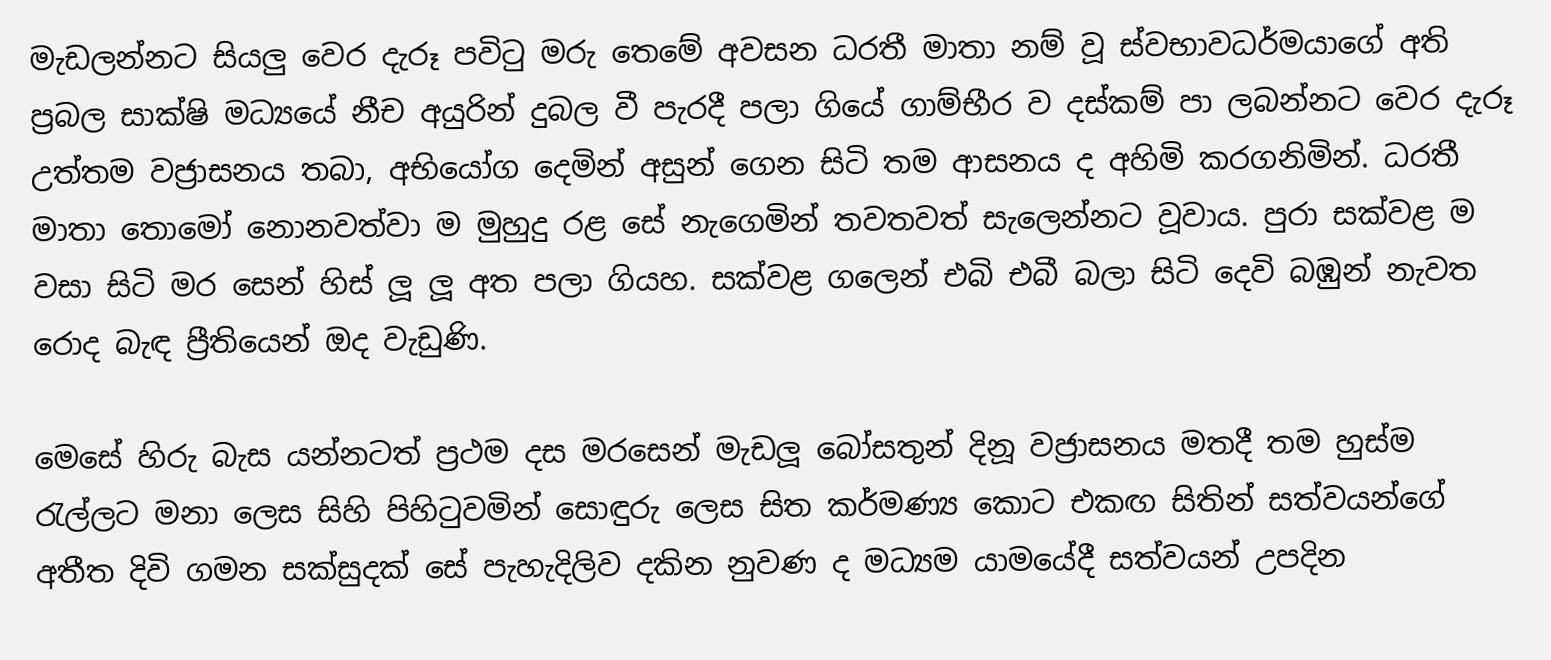මැඩලන්නට සියලු වෙර දැරූ පවිටු මරු තෙමේ අවසන ධරතී මාතා නම් වූ ස්වභාවධර්මයාගේ අති ප්‍රබල සාක්ෂි මධ්‍යයේ නීච අයුරින් දුබල වී පැරදී පලා ගියේ ගාම්භීර ව දස්කම් පා ලබන්නට වෙර දැරූ උත්තම වජ්‍රාසනය තබා, අභියෝග දෙමින් අසුන් ගෙන සිටි තම ආසනය ද අහිමි කරගනිමින්. ධරතී මාතා තොමෝ නොනවත්වා ම මුහුදු රළ සේ නැගෙමින් තවතවත් සැලෙන්නට වූවාය. පුරා සක්වළ ම වසා සිටි මර සෙන් හිස් ලූ ලූ අත පලා ගියහ. සක්වළ ගලෙන් එබි එබී බලා සිටි දෙවි බඹුන් නැවත රොද බැඳ ප්‍රීතියෙන් ඔද වැඩුණි.

මෙසේ හිරු බැස යන්නටත් ප්‍රථම දස මරසෙන් මැඩලූ බෝසතුන් දිනූ වජ්‍රාසනය මතදී තම හුස්ම රැල්ලට මනා ලෙස සිහි පිහිටුවමින් සොඳුරු ලෙස සිත කර්මණ්‍ය කොට එකඟ සිතින් සත්වයන්ගේ අතීත දිවි ගමන සක්සුදක් සේ පැහැදිලිව දකින නුවණ ද මධ්‍යම යාමයේදී සත්වයන් උපදින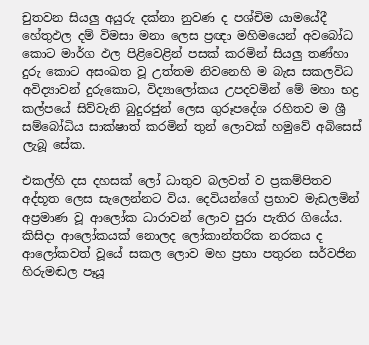චුතවන සියලු අයුරු දක්නා නුවණ ද පශ්චිම යාමයේදී හේතුඵල දම් විමසා මනා ලෙස ප්‍රඥා මහිමයෙන් අවබෝධ කොට මාර්ග ඵල පිළිවෙළින් පසක් කරමින් සියලු තණ්හා දුරු කොට අසංඛත වූ උත්තම නිවනෙහි ම බැස සකලවිධ අවිද්‍යාවන් දුරුකොට, විද්‍යාලෝකය උපදවමින් මේ මහා භද්‍ර කල්පයේ සිව්වැනි බුදුරජුන් ලෙස ගුරූපදේශ රහිතව ම ශ්‍රී සම්බෝධිය සාක්ෂාත් කරමින් තුන් ලොවක් හමුවේ අබිසෙස් ලැබූ සේක.

එකල්හි දස දහසක් ලෝ ධාතුව බලවත් ව ප්‍රකම්පිතව අද්භූත ලෙස සැලෙන්නට විය. දෙවියන්ගේ ප්‍රභාව මැඩලමින් අප්‍රමාණ වූ ආලෝක ධාරාවන් ලොව පුරා පැතිර ගියේය. කිසිදා ආලෝකයක් නොලද ලෝකාන්තරික නරකය ද ආලෝකවත් වූයේ සකල ලොව මහ ප්‍රභා පතුරන සර්වජින හිරුමඬල පෑයූ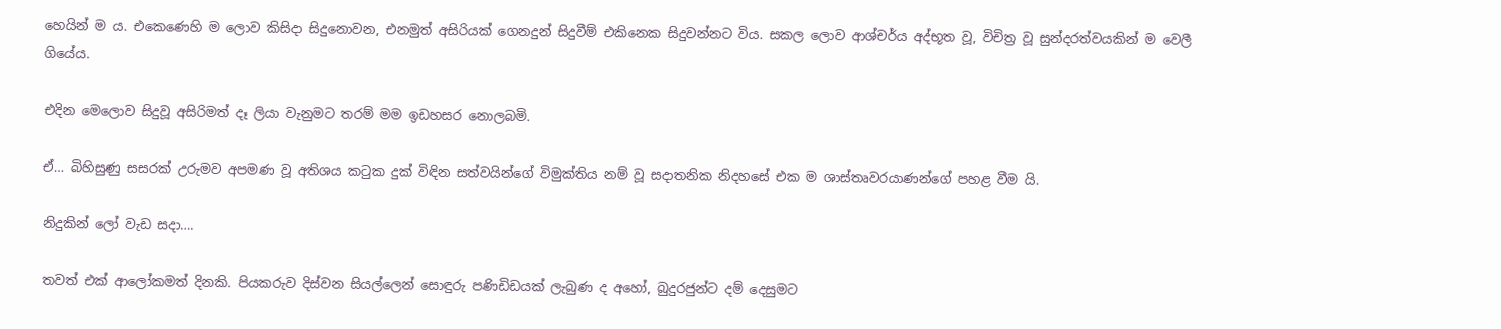හෙයින් ම ය. එකෙණෙහි ම ලොව කිසිදා සිදුනොවන, එනමුත් අසිරියක් ගෙනදුන් සිදුවීම් එකිනෙක සිදුවන්නට විය. සකල ලොව ආශ්චර්ය අද්භූත වූ, විචිත්‍ර වූ සුන්දරත්වයකින් ම වෙලී ගියේය.

එදින මෙලොව සිදුවූ අසිරිමත් දෑ ලියා වැනුමට තරම් මම ඉඩහසර නොලබමි.

ඒ… බිහිසුණු සසරක් උරුමව අපමණ වූ අතිශය කටුක දුක් විඳින සත්වයින්ගේ විමුක්තිය නම් වූ සදාතනික නිදහසේ එක ම ශාස්තෘවරයාණන්ගේ පහළ වීම යි.

නිදුකින් ලෝ වැඩ සදා….

තවත් එක් ආලෝකමත් දිනකි. පියකරුව දිස්වන සියල්ලෙන් සොඳුරු පණිඩිඩයක් ලැබුණ ද අහෝ, බුදුරජුන්ට දම් දෙසුමට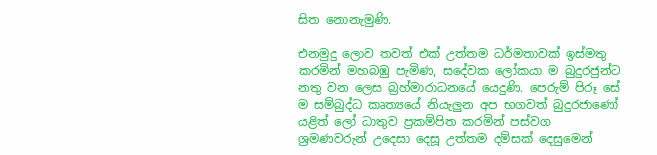සිත නොනැමුණි.

එනමුදු ලොව තවත් එක් උත්තම ධර්මතාවක් ඉස්මතු කරමින් මහබඹු පැමිණ, සදේවක ලෝකයා ම බුදුරජුන්ට නතු වන ලෙස බ්‍රහ්මාරාධනයේ යෙදුණි. පෙරුම් පිරූ සේ ම සම්බුද්ධ කෘත්‍යයේ නියැලුන අප භගවත් බුදුරජාණෝ යළිත් ලෝ ධාතුව ප්‍රකම්පිත කරමින් පස්වග ශ්‍රමණවරුන් උදෙසා දෙසූ උත්තම දම්සක් දෙසුමෙන්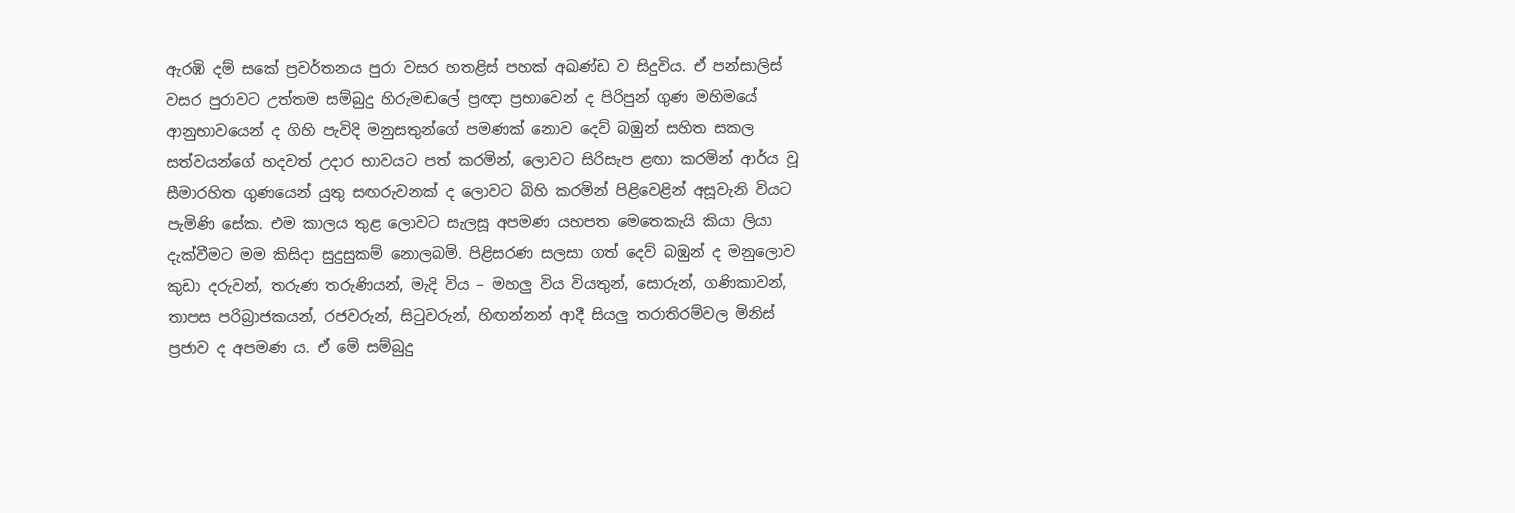ඇරඹි දම් සකේ ප්‍රවර්තනය පුරා වසර හතළිස් පහක් අඛණ්ඩ ව සිදුවිය. ඒ පන්සාලිස් වසර පුරාවට උත්තම සම්බුදු හිරුමඬලේ ප්‍රඥා ප්‍රභාවෙන් ද පිරිපුන් ගුණ මහිමයේ ආනුභාවයෙන් ද ගිහි පැවිදි මනුසතුන්ගේ පමණක් නොව දෙව් බඹුන් සහිත සකල සත්වයන්ගේ හදවත් උදාර භාවයට පත් කරමින්, ලොවට සිරිසැප ළඟා කරමින් ආර්ය වූ සීමාරහිත ගුණයෙන් යුතු සඟරුවනක් ද ලොවට බිහි කරමින් පිළිවෙළින් අසූවැනි වියට පැමිණි සේක. එම කාලය තුළ ලොවට සැලසූ අපමණ යහපත මෙතෙකැයි කියා ලියා දැක්වීමට මම කිසිදා සුදුසුකම් නොලබමි. පිළිසරණ සලසා ගත් දෙව් බඹුන් ද මනුලොව කුඩා දරුවන්, තරුණ තරුණියන්, මැදි විය – මහලු විය වියතුන්, සොරුන්, ගණිකාවන්, තාපස පරිබ්‍රාජකයන්, රජවරුන්, සිටුවරුන්, හිඟන්නන් ආදී සියලු තරාතිරම්වල මිනිස් ප්‍රජාව ද අපමණ ය. ඒ මේ සම්බුදු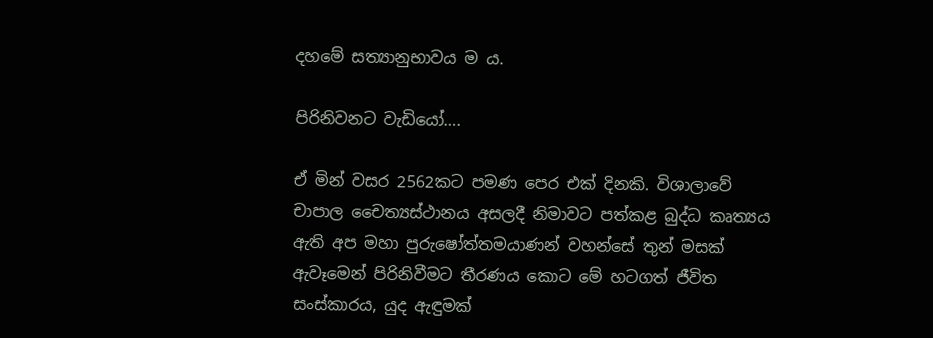දහමේ සත්‍යානුභාවය ම ය.

පිරිනිවනට වැඩියෝ….

ඒ මින් වසර 2562කට පමණ පෙර එක් දිනකි. විශාලාවේ චාපාල චෛත්‍යස්ථානය අසලදී නිමාවට පත්කළ බුද්ධ කෘත්‍යය ඇති අප මහා පුරුෂෝත්තමයාණන් වහන්සේ තුන් මසක් ඇවෑමෙන් පිරිනිවීමට තීරණය කොට මේ හටගත් ජීවිත සංස්කාරය, යුද ඇඳුමක්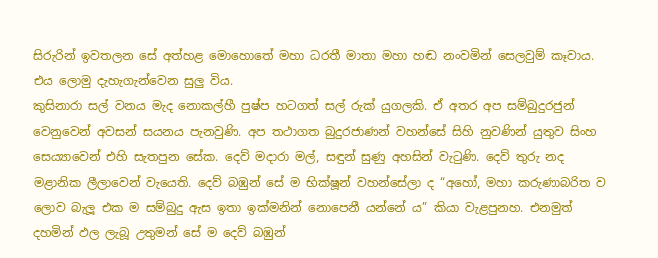සිරුරින් ඉවතලන සේ අත්හළ මොහොතේ මහා ධරතී මාතා මහා හඬ නංවමින් සෙලවුම් කෑවාය. එය ලොමු දැහැගැන්වෙන සුලු විය.
කුසිනාරා සල් වනය මැද නොකල්හී පුෂ්ප හටගත් සල් රුක් යුගලකි. ඒ අතර අප සම්බුදුරජුන් වෙනුවෙන් අවසන් සයනය පැනවුණි. අප තථාගත බුදුරජාණන් වහන්සේ සිහි නුවණින් යුතුව සිංහ සෙය්‍යාවෙන් එහි සැතපුන සේක. දෙව් මදාරා මල්, සඳුන් සුණු අහසින් වැටුණි. දෙව් තුරු නද මළානික ලීලාවෙන් වැයෙති. දෙව් බඹුන් සේ ම භික්ෂූන් වහන්සේලා ද “අහෝ, මහා කරුණාබරිත ව ලොව බැලූ එක ම සම්බුදු ඇස ඉතා ඉක්මනින් නොපෙනී යන්නේ ය” කියා වැළපුනහ. එනමුත් දහමින් ඵල ලැබූ උතුමන් සේ ම දෙව් බඹුන්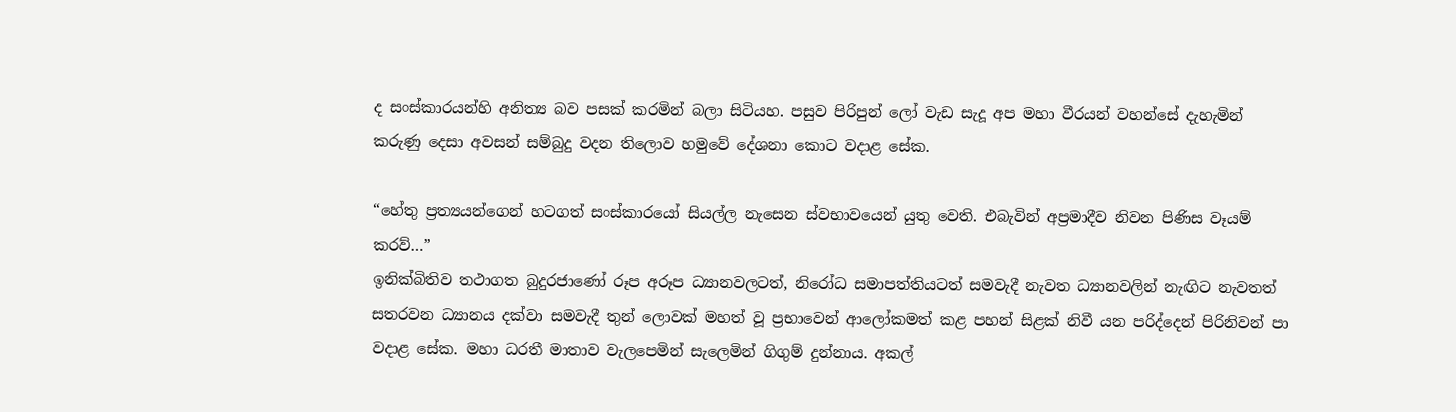ද සංස්කාරයන්හි අනිත්‍ය බව පසක් කරමින් බලා සිටියහ. පසුව පිරිපුන් ලෝ වැඩ සැදූ අප මහා වීරයන් වහන්සේ දැහැමින් කරුණු දෙසා අවසන් සම්බුදු වදන තිලොව හමුවේ දේශනා කොට වදාළ සේක.

“හේතු ප්‍රත්‍යයන්ගෙන් හටගත් සංස්කාරයෝ සියල්ල නැසෙන ස්වභාවයෙන් යුතු වෙති. එබැවින් අප්‍රමාදීව නිවන පිණිස වෑයම් කරව්…”
ඉනික්බිතිව තථාගත බුදුරජාණෝ රූප අරූප ධ්‍යානවලටත්, නිරෝධ සමාපත්තියටත් සමවැදී නැවත ධ්‍යානවලින් නැඟිට නැවතත් සතරවන ධ්‍යානය දක්වා සමවැදී තුන් ලොවක් මහත් වූ ප්‍රභාවෙන් ආලෝකමත් කළ පහන් සිළක් නිවී යන පරිද්දෙන් පිරිනිවන් පා වදාළ සේක. මහා ධරතී මාතාව වැලපෙමින් සැලෙමින් ගිගුම් දුන්නාය. අකල්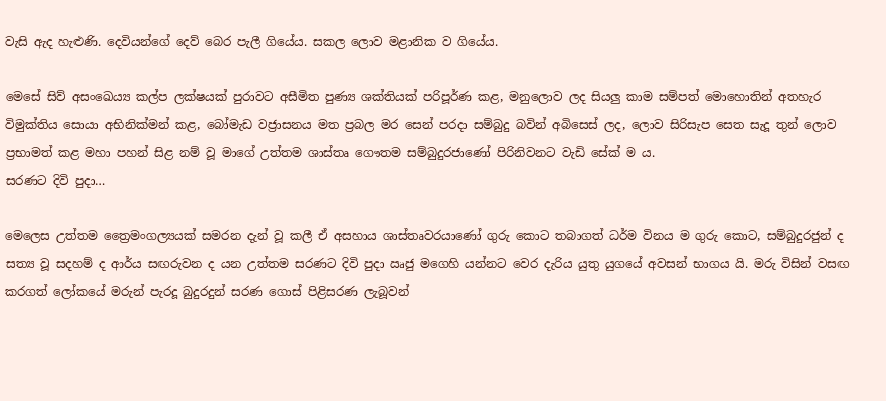වැසි ඇද හැළුණි. දෙවියන්ගේ දෙව් බෙර පැලී ගියේය. සකල ලොව මළානික ව ගියේය.

මෙසේ සිව් අසංඛෙය්‍ය කල්ප ලක්ෂයක් පුරාවට අසීමිත පුණ්‍ය ශක්තියක් පරිපූර්ණ කළ, මනුලොව ලද සියලු කාම සම්පත් මොහොතින් අතහැර විමුක්තිය සොයා අභිනික්මන් කළ, බෝමැඩ වජ්‍රාසනය මත ප්‍රබල මර සෙන් පරදා සම්බුදු බවින් අබිසෙස් ලද, ලොව සිරිසැප සෙත සැදූ තුන් ලොව ප්‍රභාමත් කළ මහා පහන් සිළ නම් වූ මාගේ උත්තම ශාස්තෘ ගෞතම සම්බුදුරජාණෝ පිරිනිවනට වැඩි සේක් ම ය.
සරණට දිවි පුදා…

මෙලෙස උත්තම ත්‍රෛමංගල්‍යයක් සමරන දැන් වූ කලී ඒ අසහාය ශාස්තෘවරයාණෝ ගුරු කොට තබාගත් ධර්ම විනය ම ගුරු කොට, සම්බුදුරජුන් ද සත්‍ය වූ සදහම් ද ආර්ය සඟරුවන ද යන උත්තම සරණට දිවි පුදා ඍජු මගෙහි යන්නට වෙර දැරිය යුතු යුගයේ අවසන් භාගය යි. මරු විසින් වසඟ කරගත් ලෝකයේ මරුන් පැරදූ බුදුරදුන් සරණ ගොස් පිළිසරණ ලැබූවන්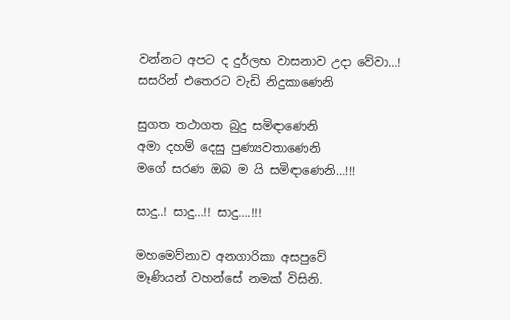වන්නට අපට ද දුර්ලභ වාසනාව උදා වේවා…!
සසරින් එතෙරට වැඩි නිදුකාණෙනි

සුගත තථාගත බුදු සමිඳාණෙනි
අමා දහම් දෙසු පුණ්‍යවතාණෙනි
මගේ සරණ ඔබ ම යි සමිඳාණෙනි…!!!

සාදු..! සාදු…!! සාදු….!!!

මහමෙව්නාව අනගාරිකා අසපුවේ
මෑණියන් වහන්සේ නමක් විසිනි.